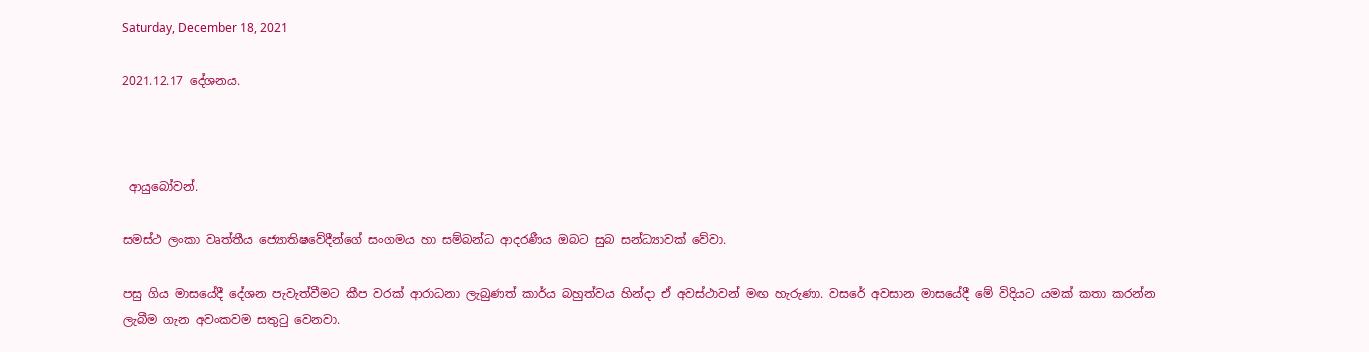Saturday, December 18, 2021

2021.12.17 දේශනය.



 ආයුබෝවන්.

සමස්ථ ලංකා වෘත්තීය ජ්‍යොතිෂවේදීන්ගේ සංගමය හා සම්බන්ධ ආදරණීය ඔබට සුබ සන්ධ්‍යාවක් වේවා.

පසු ගිය මාසයේදී දේශන පැවැත්වීමට කීප වරක් ආරාධනා ලැබුණත් කාර්ය බහුත්වය හින්දා ඒ අවස්ථාවන් මඟ හැරුණා. වසරේ අවසාන මාසයේදී මේ විදියට යමක් කතා කරන්න ලැබීම ගැන අවංකවම සතුටු වෙනවා.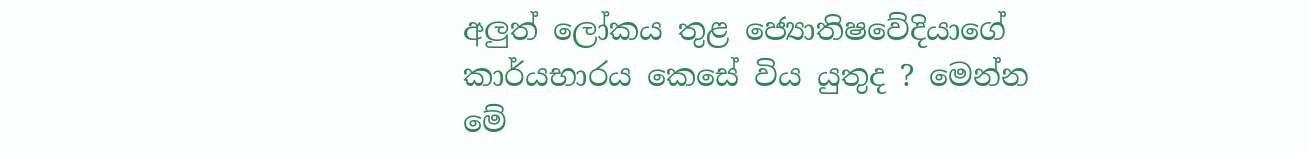අලුත් ලෝකය තුළ ජ්‍යොතිෂවේදියාගේ කාර්යභාරය කෙසේ විය යුතුද ? මෙන්න මේ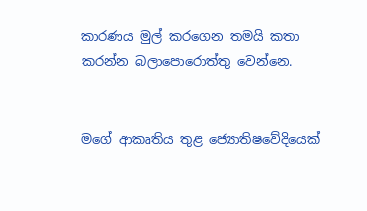කාරණය මුල් කරගෙන තමයි කතා කරන්න බලාපොරොත්තු වෙන්නෙ.


මගේ ආකෘතිය තුළ ජ්‍යොතිෂවේදියෙක්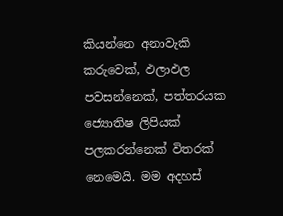කියන්නෙ අනාවැකි කරුවෙක්, ඵලාඵල පවසන්නෙක්, පත්තරයක ජ්‍යොතිෂ ලිපියක් පලකරන්නෙක් විතරක් නෙමෙයි. මම අදහස්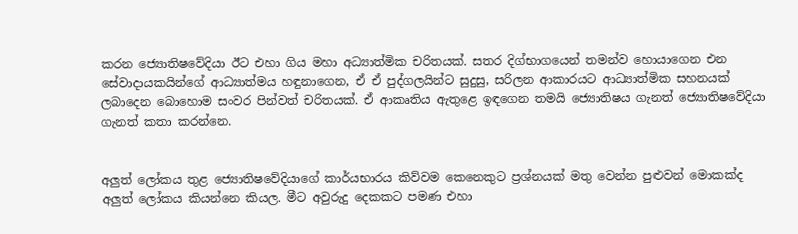කරන ජ්‍යොතිෂවේදියා ඊට එහා ගිය මහා අධ්‍යාත්මික චරිතයක්. සතර දිග්භාගයෙන් තමන්ව හොයාගෙන එන සේවාදායකයින්ගේ ආධ්‍යාත්මය හඳුනාගෙන, ඒ ඒ පුද්ගලයින්ට සුදුසු, සරිලන ආකාරයට ආධ්‍යාත්මික සහනයක් ලබාදෙන බොහොම සංවර පින්වත් චරිතයක්. ඒ ආකෘතිය ඇතුළෙ ඉඳගෙන තමයි ජ්‍යොතිෂය ගැනත් ජ්‍යොතිෂවේදියා ගැනත් කතා කරන්නෙ.


අලුත් ලෝකය තුළ ජ්‍යොතිෂවේදියාගේ කාර්යභාරය කිව්වම කෙනෙකුට ප්‍රශ්නයක් මතු වෙන්න පුළුවන් මොකක්ද අලුත් ලෝකය කියන්නෙ කියල. මීට අවුරුදු දෙකකට පමණ එහා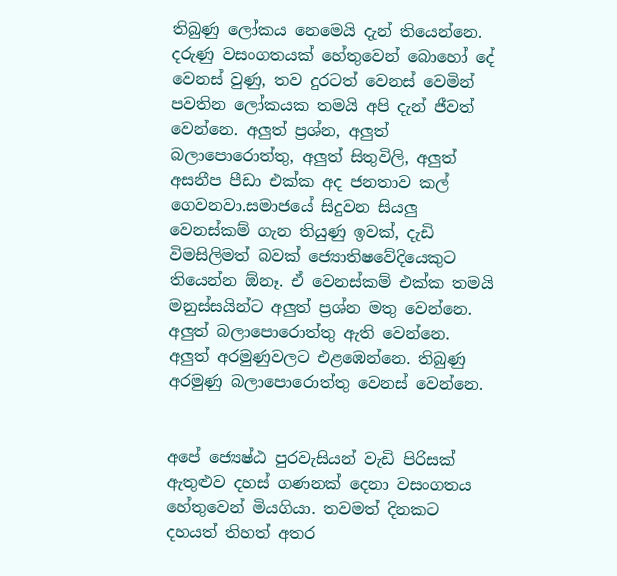තිබුණු ලෝකය නෙමෙයි දැන් තියෙන්නෙ. දරුණු වසංගතයක් හේතුවෙන් බොහෝ දේ වෙනස් වුණු, තව දුරටත් වෙනස් වෙමින් පවතින ලෝකයක තමයි අපි දැන් ජීවත් වෙන්නෙ. අලුත් ප්‍රශ්න, අලුත් බලාපොරොත්තු, අලුත් සිතුවිලි, අලුත් අසනීප පීඩා එක්ක අද ජනතාව කල් ගෙවනවා.සමාජයේ සිදුවන සියලු වෙනස්කම් ගැන තියුණු ඉවක්, දැඩි විමසිලිමත් බවක් ජ්‍යොතිෂවේදියෙකුට තියෙන්න ඕනෑ. ඒ වෙනස්කම් එක්ක තමයි මනුස්සයින්ට අලුත් ප්‍රශ්න මතු වෙන්නෙ. අලුත් බලාපොරොත්තු ඇති වෙන්නෙ. අලුත් අරමුණුවලට එළඹෙන්නෙ. තිබුණු අරමුණු බලාපොරොත්තු වෙනස් වෙන්නෙ.


අපේ ජ්‍යෙෂ්ඨ පුරවැසියන් වැඩි පිරිසක් ඇතුළුව දහස් ගණනක් දෙනා වසංගතය හේතුවෙන් මියගියා. තවමත් දිනකට දහයත් තිහත් අතර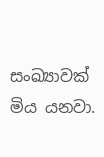සංඛ්‍යාවක් මිය යනවා.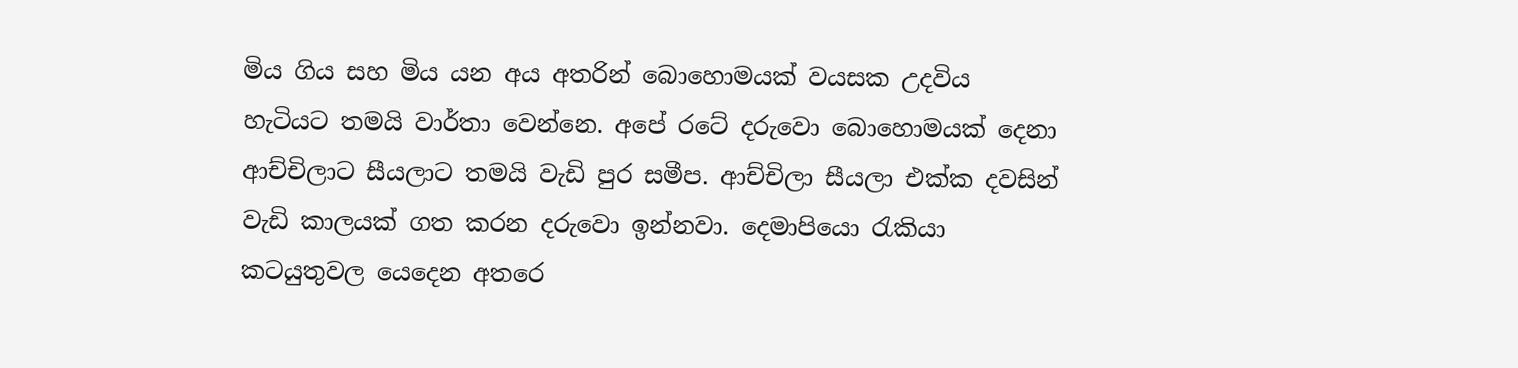මිය ගිය සහ මිය යන අය අතරින් බොහොමයක් වයසක උදවිය හැටියට තමයි වාර්තා වෙන්නෙ. අපේ රටේ දරුවො බොහොමයක් දෙනා ආච්චිලාට සීයලාට තමයි වැඩි පුර සමීප. ආච්චිලා සීයලා එක්ක දවසින් වැඩි කාලයක් ගත කරන දරුවො ඉන්නවා. දෙමාපියො රැකියා කටයුතුවල යෙදෙන අතරෙ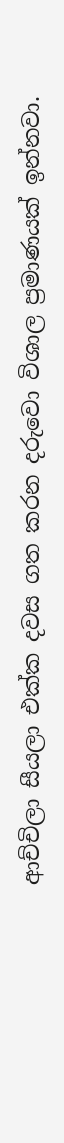ආච්චිලා සීයලා එක්ක දවස ගත කරන දරුවො විශාල ප්‍රමාණයක් ඉන්නවා.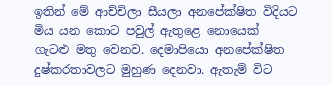ඉතින් මේ ආච්චිලා සීයලා අනපේක්ෂිත විදියට මිය යන කොට පවුල් ඇතුළෙ නොයෙක් ගැටළු මතු වෙනව. දෙමාපියො අනපේක්ෂිත දුෂ්කරතාවලට මුහුණ දෙනවා. ඇතැම් විට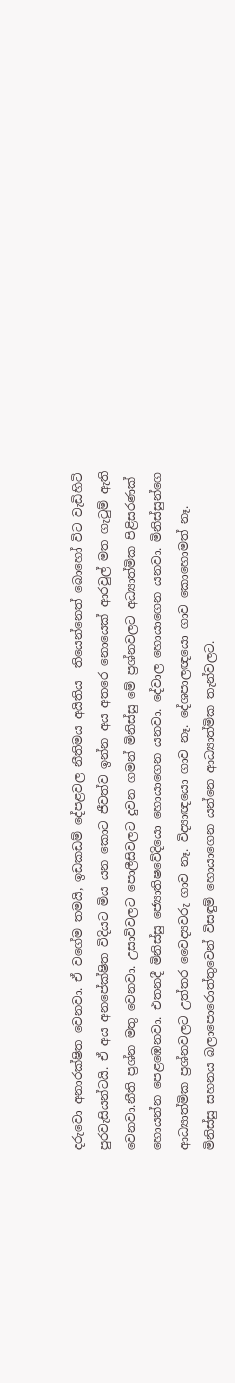දරුවො අනාරක්ෂිත වෙනවා. ඒ වගේම තමයි, ඉඩකඩම් දේපළවල නීතිමය අයිතිය  තියෙන්නෙත් බොහෝ විට වැඩිහිටි පුරවැසියන්ටයි. ඒ අය අනපේක්ෂිත විදියට මිය යන කොට ජීවත්ව ඉන්න අය අතරෙ නොයෙක් ආරවුල් මත ගැටුම් ඇති වෙනවා.නීති ප්‍රශ්න මතු වෙනවා. උසාවිවලට පොලීසිවලට දුවන ගමන් මිනිස්සු මේ ප්‍රශ්නවලට අධ්‍යාත්මික පිළිසරණක් හොයන්න පෙළඹෙනවා. එතනදී මිනිස්සු ජ්‍යොතිෂවේදියො හොයාගෙන යනවා. දේවාල හොයාගෙන යනවා. මිනිස්සුන්ගෙ ආධ්‍යාත්මික ප්‍රශ්නවලට උත්තර වෛද්‍යවරු ගාව නෑ. විද්‍යාඥයො ගාව නෑ. දේශපාලඥයො ගාව කොහොමත් නෑ. මිනිස්සු සහනය බලාපොරොත්තුවෙන් විසඳුම් හොයාගෙන යන්නෙ ආධ්‍යාත්මික තැන්වලට.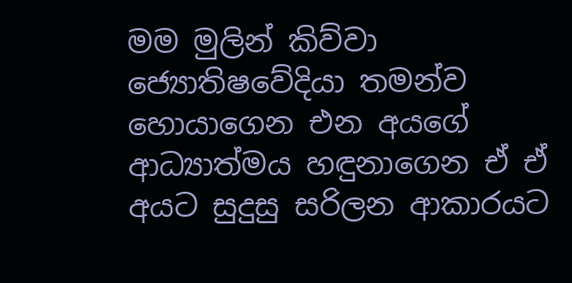මම මුලින් කිව්වා ජ්‍යොතිෂවේදියා තමන්ව හොයාගෙන එන අයගේ ආධ්‍යාත්මය හඳුනාගෙන ඒ ඒ අයට සුදුසු සරිලන ආකාරයට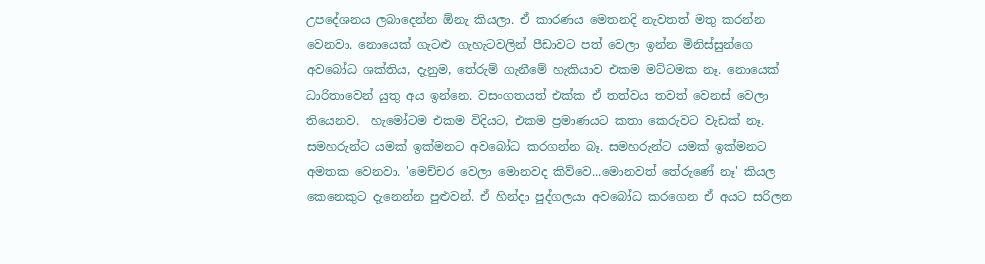උපදේශනය ලබාදෙන්න ඕනැ කියලා. ඒ කාරණය මෙතනදි නැවතත් මතු කරන්න වෙනවා. නොයෙක් ගැටළු ගැහැටවලින් පීඩාවට පත් වෙලා ඉන්න මිනිස්සුන්ගෙ අවබෝධ ශක්තිය, දැනුම, තේරුම් ගැනීමේ හැකියාව එකම මට්ටමක නෑ. නොයෙක් ධාරිතාවෙන් යුතු අය ඉන්නෙ. වසංගතයත් එක්ක ඒ තත්වය තවත් වෙනස් වෙලා තියෙනව.  හැමෝටම එකම විදියට, එකම ප්‍රමාණයට කතා කෙරුවට වැඩක් නෑ. සමහරුන්ට යමක් ඉක්මනට අවබෝධ කරගන්න බෑ. සමහරුන්ට යමක් ඉක්මනට අමතක වෙනවා. 'මෙච්චර වෙලා මොනවද කිව්වෙ...මොනවත් තේරුණේ නෑ' කියල කෙනෙකුට දැනෙන්න පුළුවන්. ඒ හින්දා පුද්ගලයා අවබෝධ කරගෙන ඒ අයට සරිලන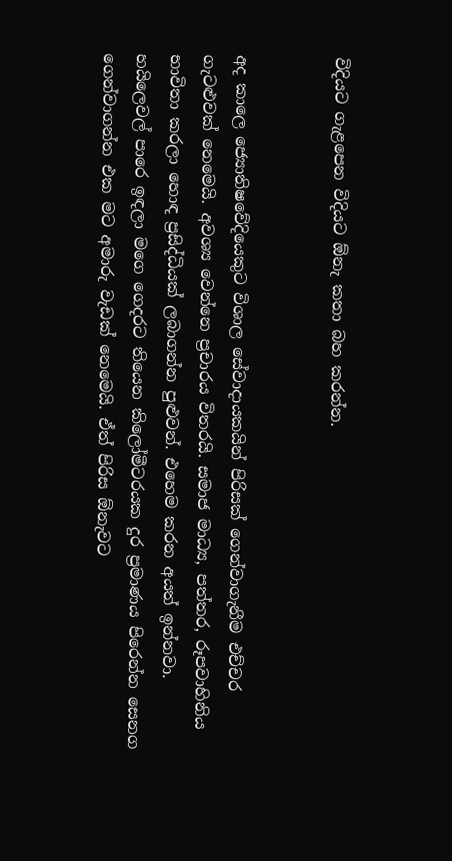විදියට ගැළපෙන විදියට ඕනැ කතා බහ කරන්න.


අද කාලෙ ජ්‍යොතිෂවේදියෙකුට විශාල සේවාදායකයින් පිරිසක් ගෙන්වාගැනීම එච්චර ගැටළුවක් නෙමෙයි. අවශ්‍ය වෙන්නෙ ප්‍රචාරය විතරයි. සමාජ මාධ්‍ය, පත්තර, රූපවාහිනිය භාවිතා කරලා හොඳ ප්‍රසිද්ධියක් ලබාගන්න පුළුවන්. එහෙම කරන අයත් ඉන්නවා. හයිලෙවල් පාරෙ ඉඳලා මගෙ ගෙදරට තියෙන කිලෝමීටරයක දුර ප්‍රමාණය පිරෙන්න සෙනග ගෙන්වාගන්න එක මට අමාරු වැඩක් නෙමෙයි. ඒත් පිරිස ඕනැවට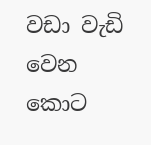වඩා වැඩි වෙන කොට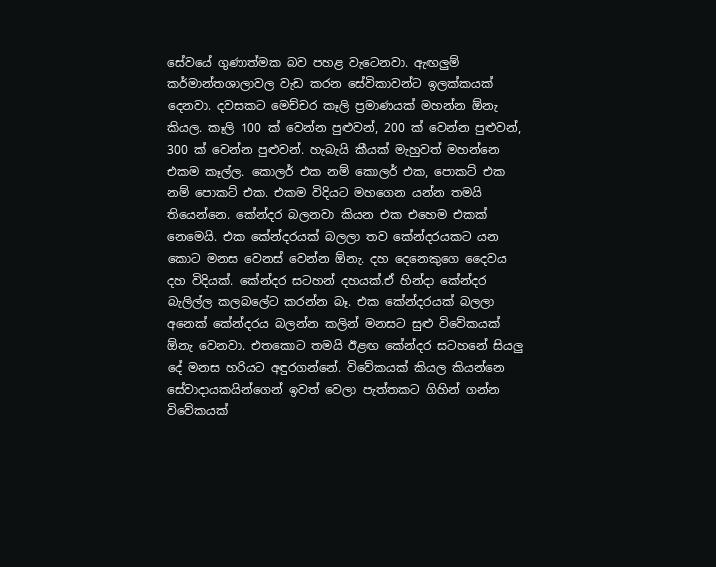සේවයේ ගුණාත්මක බව පහළ වැටෙනවා. ඇඟලුම් කර්මාන්තශාලාවල වැඩ කරන සේවිකාවන්ට ඉලක්කයක් දෙනවා. දවසකට මෙච්චර කෑලි ප්‍රමාණයක් මහන්න ඕනැ කියල. කෑලි 100 ක් වෙන්න පුළුවන්, 200 ක් වෙන්න පුළුවන්, 300 ක් වෙන්න පුළුවන්. හැබැයි කීයක් මැහුවත් මහන්නෙ එකම කෑල්ල. කොලර් එක නම් කොලර් එක, පොකට් එක නම් පොකට් එක. එකම විදියට මහගෙන යන්න තමයි තියෙන්නෙ. කේන්දර බලනවා කියන එක එහෙම එකක් නෙමෙයි. එක කේන්දරයක් බලලා තව කේන්දරයකට යන කොට මනස වෙනස් වෙන්න ඕනැ. දහ දෙනෙකුගෙ දෛවය දහ විදියක්. කේන්දර සටහන් දහයක්.ඒ හින්දා කේන්දර බැලිල්ල කලබලේට කරන්න බෑ. එක කේන්දරයක් බලලා අනෙක් කේන්දරය බලන්න කලින් මනසට සුළු විවේකයක් ඕනැ වෙනවා. එතකොට තමයි ඊළඟ කේන්දර සටහනේ සියලු දේ මනස හරියට අඳුරගන්නේ. විවේකයක් කියල කියන්නෙ සේවාදායකයින්ගෙන් ඉවත් වෙලා පැත්තකට ගිහින් ගන්න විවේකයක්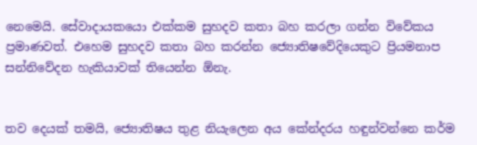නෙමෙයි. සේවාදායකයො එක්කම සුහදව කතා බහ කරලා ගන්න විවේකය ප්‍රමාණවත්. එහෙම සුහදව කතා බහ කරන්න ජ්‍යොතිෂවේදියෙකුට ප්‍රියමනාප සන්නිවේදන හැකියාවක් තියෙන්න ඕනැ.


තව දෙයක් තමයි, ජ්‍යොතිෂය තුළ නියැලෙන අය කේන්දරය හඳුන්වන්නෙ කර්ම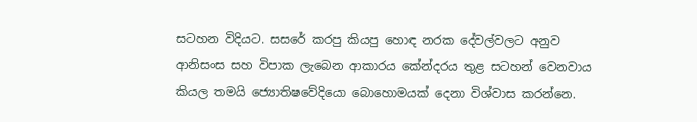සටහන විදියට. සසරේ කරපු කියපු හොඳ නරක දේවල්වලට අනුව ආනිසංස සහ විපාක ලැබෙන ආකාරය කේන්දරය තුළ සටහන් වෙනවාය කියල තමයි ජ්‍යොතිෂවේදියො බොහොමයක් දෙනා විශ්වාස කරන්නෙ.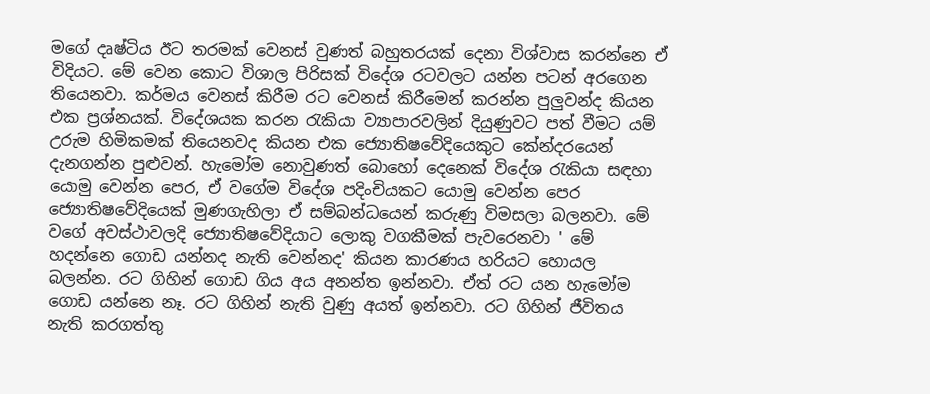මගේ දෘෂ්ටිය ඊට තරමක් වෙනස් වුණත් බහුතරයක් දෙනා විශ්වාස කරන්නෙ ඒ විදියට. මේ වෙන කොට විශාල පිරිසක් විදේශ රටවලට යන්න පටන් අරගෙන තියෙනවා. කර්මය වෙනස් කිරීම රට වෙනස් කිරීමෙන් කරන්න පුලුවන්ද කියන එක ප්‍රශ්නයක්. විදේශයක කරන රැකියා ව්‍යාපාරවලින් දියුණුවට පත් වීමට යම් උරුම හිමිකමක් තියෙනවද කියන එක ජ්‍යොතිෂවේදියෙකුට කේන්දරයෙන් දැනගන්න පුළුවන්. හැමෝම නොවුණත් බොහෝ දෙනෙක් විදේශ රැකියා සඳහා යොමු වෙන්න පෙර, ඒ වගේම විදේශ පදිංචියකට යොමු වෙන්න පෙර ජ්‍යොතිෂවේදියෙක් මුණගැහිලා ඒ සම්බන්ධයෙන් කරුණු විමසලා බලනවා. මේ වගේ අවස්ථාවලදි ජ්‍යොතිෂවේදියාට ලොකු වගකීමක් පැවරෙනවා ' මේ හදන්නෙ ගොඩ යන්නද නැති වෙන්නද' කියන කාරණය හරියට හොයල බලන්න. රට ගිහින් ගොඩ ගිය අය අනන්ත ඉන්නවා. ඒත් රට යන හැමෝම ගොඩ යන්නෙ නෑ. රට ගිහින් නැති වුණු අයත් ඉන්නවා. රට ගිහින් ජීවිතය නැති කරගත්තු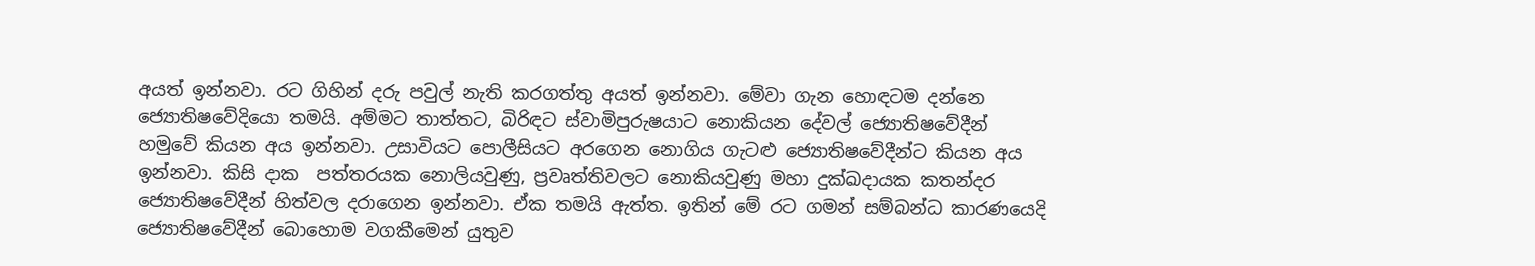අයත් ඉන්නවා. රට ගිහින් දරු පවුල් නැති කරගත්තු අයත් ඉන්නවා. මේවා ගැන හොඳටම දන්නෙ ජ්‍යොතිෂවේදියො තමයි. අම්මට තාත්තට, බිරිඳට ස්වාමිපුරුෂයාට නොකියන දේවල් ජ්‍යොතිෂවේදීන් හමුවේ කියන අය ඉන්නවා. උසාවියට පොලීසියට අරගෙන නොගිය ගැටළු ජ්‍යොතිෂවේදීන්ට කියන අය ඉන්නවා. කිසි දාක  පත්තරයක නොලියවුණු, ප්‍රවෘත්තිවලට නොකියවුණු මහා දුක්ඛදායක කතන්දර ජ්‍යොතිෂවේදීන් හිත්වල දරාගෙන ඉන්නවා. ඒක තමයි ඇත්ත. ඉතින් මේ රට ගමන් සම්බන්ධ කාරණයෙදි ජ්‍යොතිෂවේදීන් බොහොම වගකීමෙන් යුතුව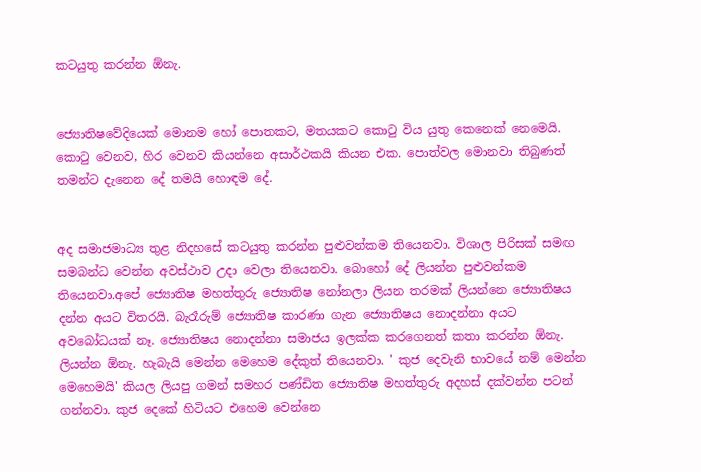කටයුතු කරන්න ඕනැ.


ජ්‍යොතිෂවේදියෙක් මොනම හෝ පොතකට, මතයකට කොටු විය යුතු කෙනෙක් නෙමෙයි. කොටු වෙනව, හිර වෙනව කියන්නෙ අසාර්ථකයි කියන එක. පොත්වල මොනවා තිබුණත් තමන්ට දැනෙන දේ තමයි හොඳම දේ.


අද සමාජමාධ්‍ය තුළ නිදහසේ කටයුතු කරන්න පුළුවන්කම තියෙනවා. විශාල පිරිසක් සමඟ සමබන්ධ වෙන්න අවස්ථාව උදා වෙලා තියෙනවා. බොහෝ දේ ලියන්න පුළුවන්කම තියෙනවා.අපේ ජ්‍යොතිෂ මහත්තුරු ජ්‍යොතිෂ නෝනලා ලියන තරමක් ලියන්නෙ ජ්‍යොතිෂය දන්න අයට විතරයි. බැරෑරුම් ජ්‍යොතිෂ කාරණා ගැන ජ්‍යොතිෂය නොදන්නා අයට අවබෝධයක් නෑ. ජ්‍යොතිෂය නොදන්නා සමාජය ඉලක්ක කරගෙනත් කතා කරන්න ඕනැ. ලියන්න ඕනැ. හැබැයි මෙන්න මෙහෙම දේකුත් තියෙනවා. ' කුජ දෙවැනි භාවයේ නම් මෙන්න මෙහෙමයි' කියල ලියපු ගමන් සමහර පණ්ඩිත ජ්‍යොතිෂ මහත්තුරු අදහස් දක්වන්න පටන් ගන්නවා. කුජ දෙකේ හිටියට එහෙම වෙන්නෙ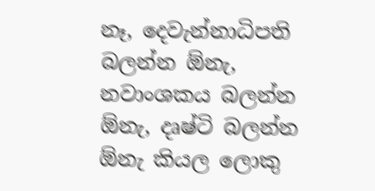නෑ, දෙවැන්නාධිපති බලන්න ඕනැ, නවාංශකය බලන්න ඕනැ, දෘෂ්ටි බලන්න ඕනැ කියල ලොකු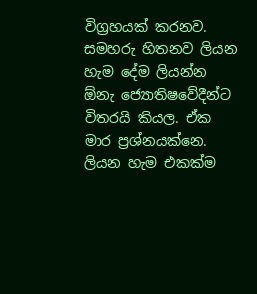විග්‍රහයක් කරනව. සමහරු හිතනව ලියන හැම දේම ලියන්න ඕනැ ජ්‍යොතිෂවේදීන්ට විතරයි කියල. ඒක මාර ප්‍රශ්නයක්නෙ. ලියන හැම එකක්ම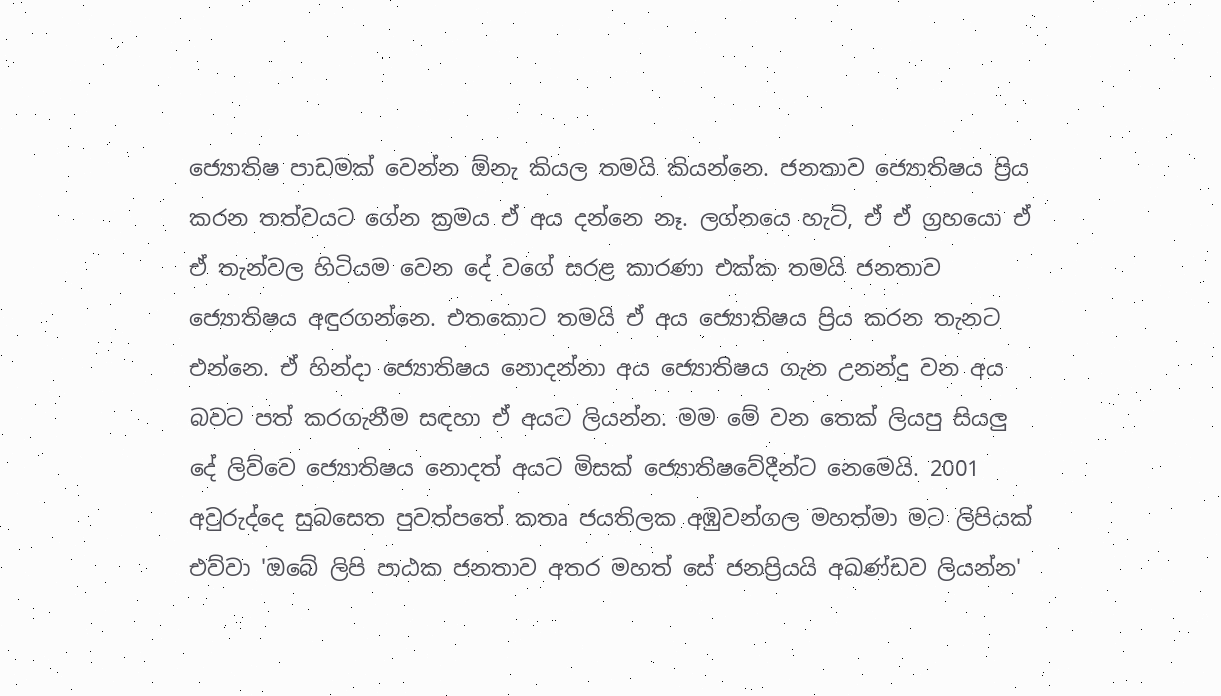ජ්‍යොතිෂ පාඩමක් වෙන්න ඕනැ කියල තමයි කියන්නෙ. ජනතාව ජ්‍යොතිෂය ප්‍රිය කරන තත්වයට ගේන ක්‍රමය ඒ අය දන්නෙ නෑ. ලග්නයෙ හැටි, ඒ ඒ ග්‍රහයො ඒ ඒ තැන්වල හිටියම වෙන දේ වගේ සරළ කාරණා එක්ක තමයි ජනතාව ජ්‍යොතිෂය අඳුරගන්නෙ. එතකොට තමයි ඒ අය ජ්‍යොතිෂය ප්‍රිය කරන තැනට එන්නෙ. ඒ හින්දා ජ්‍යොතිෂය නොදන්නා අය ජ්‍යොතිෂය ගැන උනන්දු වන අය බවට පත් කරගැනීම සඳහා ඒ අයට ලියන්න. මම මේ වන තෙක් ලියපු සියලු දේ ලිව්වෙ ජ්‍යොතිෂය නොදත් අයට මිසක් ජ්‍යොතිෂවේදීන්ට නෙමෙයි. 2001 අවුරුද්දෙ සුබසෙත පුවත්පතේ කතෘ ජයතිලක අඹුවන්ගල මහත්මා මට ලිපියක් එව්වා 'ඔබේ ලිපි පාඨක ජනතාව අතර මහත් සේ ජනප්‍රියයි අඛණ්ඩව ලියන්න'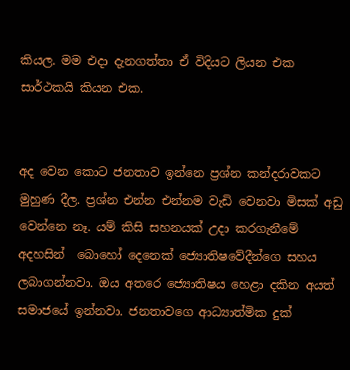කියල. මම එදා දැනගත්තා ඒ විදියට ලියන එක සාර්ථකයි කියන එක.


අද වෙන කොට ජනතාව ඉන්නෙ ප්‍රශ්න කන්දරාවකට මුහුණ දීල. ප්‍රශ්න එන්න එන්නම වැඩි වෙනවා මිසක් අඩු වෙන්නෙ නෑ. යම් කිසි සහනයක් උදා කරගැනීමේ අදහසින්  බොහෝ දෙනෙක් ජ්‍යොතිෂවේදීන්ගෙ සහය ලබාගන්නවා. ඔය අතරෙ ජ්‍යොතිෂය හෙළා දකින අයත් සමාජයේ ඉන්නවා. ජනතාවගෙ ආධ්‍යාත්මික දුක්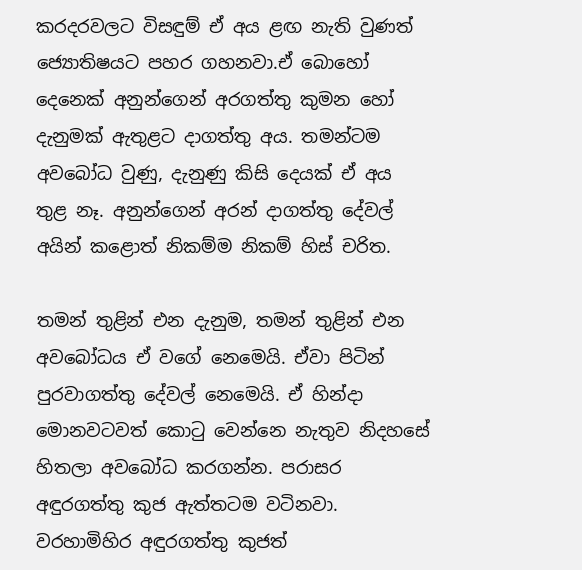කරදරවලට විසඳුම් ඒ අය ළඟ නැති වුණත් ජ්‍යොතිෂයට පහර ගහනවා.ඒ බොහෝ දෙනෙක් අනුන්ගෙන් අරගත්තු කුමන හෝ දැනුමක් ඇතුළට දාගත්තු අය. තමන්ටම අවබෝධ වුණු, දැනුණු කිසි දෙයක් ඒ අය තුළ නෑ. අනුන්ගෙන් අරන් දාගත්තු දේවල් අයින් කළොත් නිකම්ම නිකම් හිස් චරිත.

තමන් තුළින් එන දැනුම, තමන් තුළින් එන අවබෝධය ඒ වගේ නෙමෙයි. ඒවා පිටින් පුරවාගත්තු දේවල් නෙමෙයි. ඒ හින්දා මොනවටවත් කොටු වෙන්නෙ නැතුව නිදහසේ හිතලා අවබෝධ කරගන්න. පරාසර අඳුරගත්තු කුජ ඇත්තටම වටිනවා. වරහාමිහිර අඳුරගත්තු කුජත්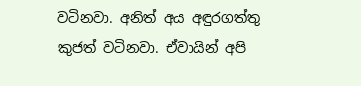වටිනවා. අනිත් අය අඳුරගත්තු කුජත් වටිනවා. ඒවායින් අපි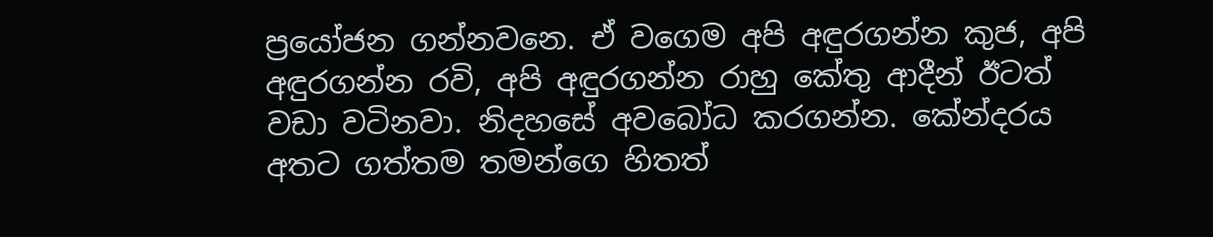ප්‍රයෝජන ගන්නවනෙ. ඒ වගෙම අපි අඳුරගන්න කුජ, අපි අඳුරගන්න රවි, අපි අඳුරගන්න රාහු කේතු ආදීන් ඊටත් වඩා වටිනවා. නිදහසේ අවබෝධ කරගන්න. කේන්දරය අතට ගත්තම තමන්ගෙ හිතත්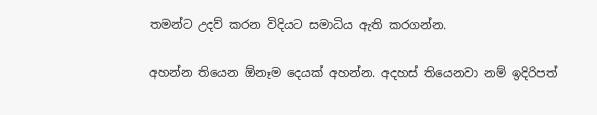තමන්ට උදව් කරන විදියට සමාධිය ඇති කරගන්න.

අහන්න තියෙන ඕනෑම දෙයක් අහන්න. අදහස් තියෙනවා නම් ඉදිරිපත්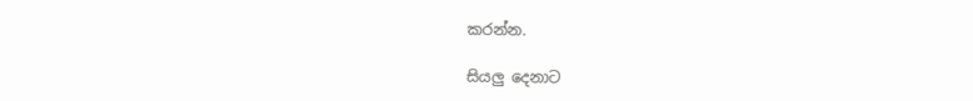කරන්න.

සියලු දෙනාට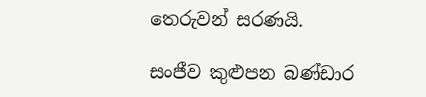තෙරුවන් සරණයි.

සංජීව කුළුපන බණ්ඩාර